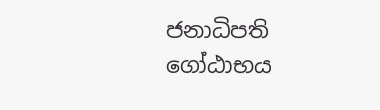ජනාධිපති ගෝඨාභය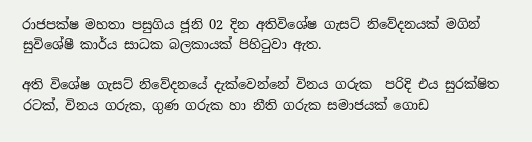රාජපක්ෂ මහතා පසුගිය ජූනි 02 දින අතිවිශේෂ ගැසට් නිවේදනයක් මගින් සුවිශේෂී කාර්ය සාධක බලකායක් පිහිටුවා ඇත.

අති විශේෂ ගැසට් නිවේදනයේ දැක්වෙන්නේ විනය ගරුක  පරිදි එය සුරක්ෂිත රටක්, විනය ගරුක, ගුණ ගරුක හා නීති ගරුක සමාජයක් ගොඩ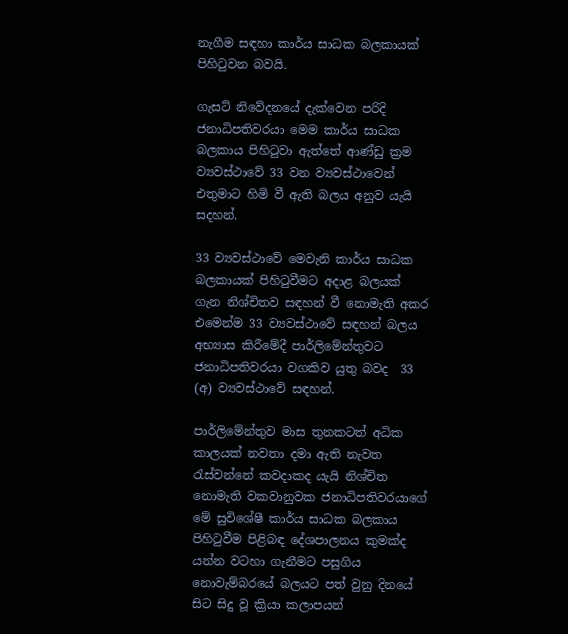නැගීම සඳහා කාර්ය සාධක බලකායක් පිහිටුවන බවයි.

ගැසට් නිවේදනයේ දැක්වෙන පරිදි ජනාධිපතිවරයා මෙම කාර්ය සාධක බලකාය පිහිටුවා ඇත්තේ ආණ්ඩු ක්‍රම ව්‍යවස්ථාවේ 33 වන ව්‍යවස්ථාවෙන් එතුමාට හිමි වී ඇති බලය අනුව යැයි සදහන්.

33 ව්‍යවස්ථාවේ මෙවැනි කාර්ය සාධක බලකායක් පිහිටුවීමට අදාළ බලයක් ගැන නිශ්චිතව සඳහන් වී නොමැති අකර එමෙන්ම 33 ව්‍යවස්ථාවේ සඳහන් බලය අභ්‍යාස කිරීමේදී පාර්ලිමේන්තුවට ජනාධිපතිවරයා වගකිව යුතු බවද  33 (අ) ව්‍යවස්ථාවේ සඳහන්.

පාර්ලිමේන්තුව මාස තුනකටත් අධික කාලයක් නවතා දමා ඇති නැවත රැස්වන්නේ කවදාකද යැයි නිශ්චිත නොමැති වකවානුවක ජනාධිපතිවරයාගේ මේ සුවිශේෂී කාර්ය සාධක බලකාය පිහිටුවීම පිළිබඳ දේශපාලනය කුමක්ද යන්න වටහා ගැනීමට පසුගිය නොවැම්බරයේ බලයට පත් වුනු දිනයේ සිට සිදු වූ ක්‍රියා කලාපයන්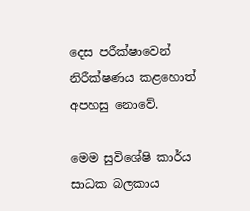දෙස පරීක්ෂාවෙන් නිරීක්ෂණය කළහොත් අපහසු නොවේ.

මෙම සුවිශේෂි කාර්ය සාධක බලකාය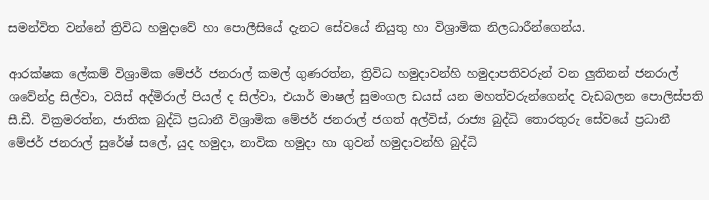සමන්විත වන්නේ ත්‍රිවිධ හමුදාවේ හා පොලීසියේ දැනට සේවයේ නියුතු හා විශ්‍රාමික නිලධාරීන්ගෙන්ය.

ආරක්ෂක ලේකම් විශ්‍රාමික මේජර් ජනරාල් කමල් ගුණරත්න, ත්‍රිවිධ හමුදාවන්හි හමුදාපතිවරුන් වන ලුතිනන් ජනරාල් ශවේන්ද්‍ර සිල්වා, වයිස් අද්මිරාල් පියල් ද සිල්වා, එයාර් මාෂල් සුමංගල ඩයස් යන මහත්වරුන්ගෙන්ද වැඩබලන පොලිස්පති සී.ඩී. වික්‍රමරත්න, ජාතික බුද්ධි ප්‍රධානී විශ්‍රාමික මේජර් ජනරාල් ජගත් අල්විස්, රාජ්‍ය බුද්ධි තොරතුරු සේවයේ ප්‍රධානී මේජර් ජනරාල් සුරේෂ් සලේ, යුද හමුදා, නාවික හමුදා හා ගුවන් හමුදාවන්හි බුද්ධි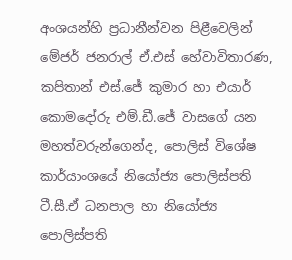අංශයන්හි ප්‍රධානීන්වන පිළීවෙලින් මේජර් ජනරාල් ඒ.එස් හේවාවිතාරණ, කපිතාන් එස්.ජේ කුමාර හා එයාර් කොමදෝරු එම්.ඩී.ජේ වාසගේ යන මහත්වරුන්ගෙන්ද, පොලිස් විශේෂ කාර්යාංශයේ නියෝජ්‍ය පොලිස්පති ටී.සී.ඒ ධනපාල හා නියෝජ්‍ය පොලිස්පති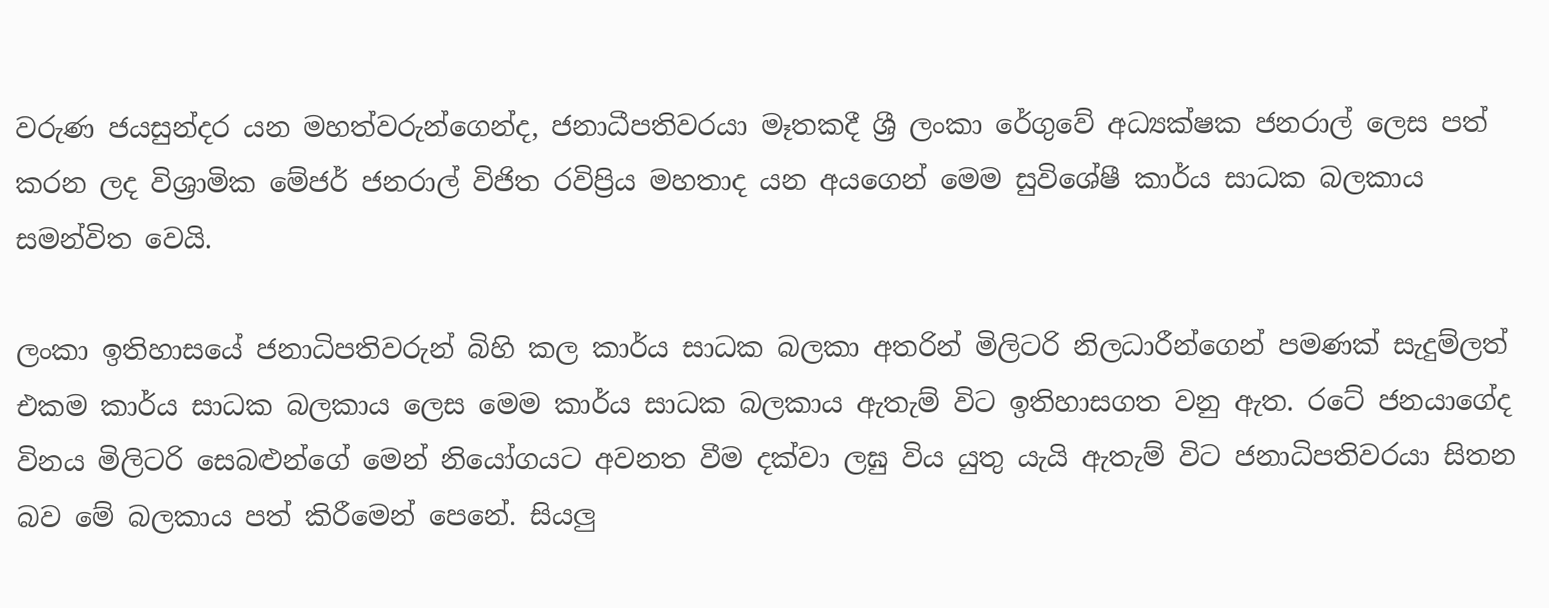වරුණ ජයසුන්දර යන මහත්වරුන්ගෙන්ද, ජනාධීපතිවරයා මෑතකදී ශ්‍රී ලංකා රේගුවේ අධ්‍යක්ෂක ජනරාල් ලෙස පත් කරන ලද විශ්‍රාමික මේජර් ජනරාල් විජිත රවිප්‍රිය මහතාද යන අයගෙන් මෙම සුවිශේෂී කාර්ය සාධක බලකාය සමන්විත වෙයි.

ලංකා ඉතිහාසයේ ජනාධිපතිවරුන් බිහි කල කාර්ය සාධක බලකා අතරින් මිලිටරි නිලධාරීන්ගෙන් පමණක් සැදුම්ලත් එකම කාර්ය සාධක බලකාය ලෙස මෙම කාර්ය සාධක බලකාය ඇතැම් විට ඉතිහාසගත වනු ඇත. රටේ ජනයාගේද විනය මිලිටරි සෙබළුන්ගේ මෙන් නියෝගයට අවනත වීම දක්වා ලඝු විය යුතු යැයි ඇතැම් විට ජනාධිපතිවරයා සිතන බව මේ බලකාය පත් කිරීමෙන් පෙනේ. සියලු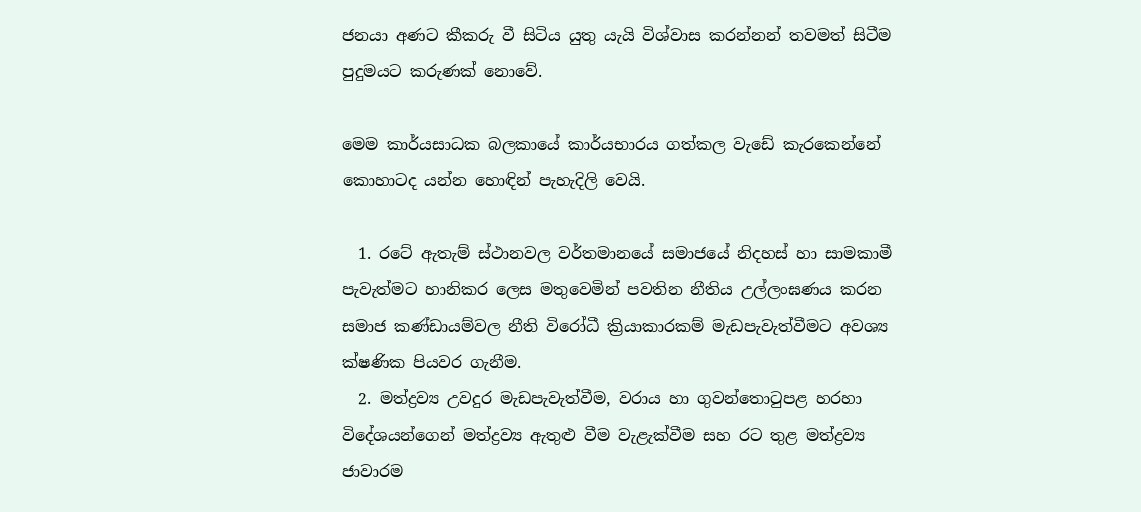ජනයා අණට කීකරු වී සිටිය යුතු යැයි විශ්වාස කරන්නන් තවමත් සිටීම පුදුමයට කරුණක් නොවේ.

මෙම කාර්යසාධක බලකායේ කාර්යභාරය ගත්කල වැඩේ කැරකෙන්නේ කොහාටද යන්න හොඳින් පැහැදිලි වෙයි.

  1. රටේ ඇතැම් ස්ථානවල වර්තමානයේ සමාජයේ නිදහස් හා සාමකාමී පැවැත්මට හානිකර ලෙස මතුවෙමින් පවතින නීතිය උල්ලංඝණය කරන සමාජ කණ්ඩායම්වල නීති විරෝධී ක්‍රියාකාරකම් මැඩපැවැත්වීමට අවශ්‍ය ක්ෂණික පියවර ගැනීම.
  2. මත්ද්‍රව්‍ය උවදුර මැඩපැවැත්වීම, වරාය හා ගුවන්තොටුපළ හරහා විදේශයන්ගෙන් මත්ද්‍රව්‍ය ඇතුළු වීම වැළැක්වීම සහ රට තුළ මත්ද්‍රව්‍ය ජාවාරම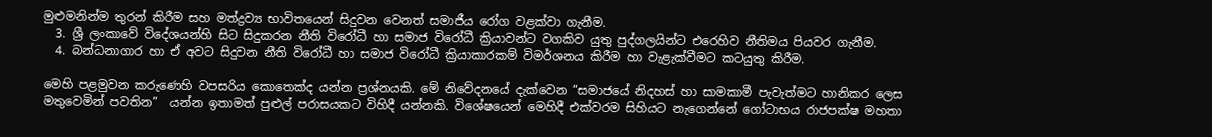මුළුමනින්ම තුරන් කිරීම සහ මත්ද්‍රව්‍ය භාවිතයෙන් සිදුවන වෙනත් සමාජීය රෝග වළක්වා ගැනීම.
  3. ශ්‍රී ලංකාවේ විදේශයන්හි සිට සිදුකරන නීති විරෝධී හා සමාජ විරෝධී ක්‍රියාවන්ට වගකිව යුතු පුද්ගලයින්ට එරෙහිව නීතිමය පියවර ගැනීම.
  4. බන්ධනාගාර හා ඒ අවට සිදුවන නීති විරෝධී හා සමාජ විරෝධී ක්‍රියාකාරකම් විමර්ශනය කිරීම හා වැළැක්වීමට කටයුතු කිරීම.

මෙහි පළමුවන කරුණෙහි වපසරිය කොතෙක්ද යන්න ප්‍රශ්නයකි. මේ නිවේදනයේ දැක්වෙන “සමාජයේ නිදහස් හා සාමකාමී පැවැත්මට හානිකර ලෙස මතුවෙමින් පවතින”  යන්න ඉතාමත් පුළුල් පරාසයකට විහිදී යන්නකි. විශේෂයෙන් මෙහිදී එක්වරම සිහියට නැගෙන්නේ ගෝටාභය රාජපක්ෂ මහතා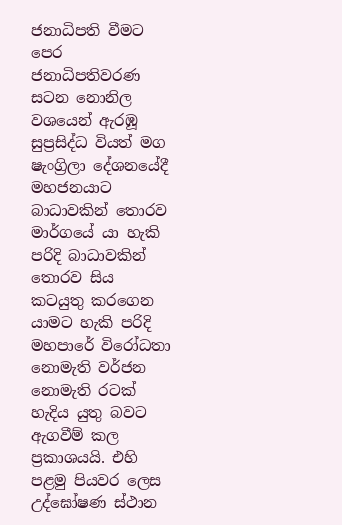ජනාධිපති වීමට පෙර ජනාධිපතිවරණ සටන නොනිල වශයෙන් ඇරඹූ  සුප්‍රසිද්ධ වියත් මග ෂැංග්‍රිලා දේශනයේදී මහජනයාට බාධාවකින් තොරව මාර්ගයේ යා හැකි පරිදි බාධාවකින් තොරව සිය කටයුතු කරගෙන යාමට හැකි පරිදි මහපාරේ විරෝධතා නොමැති වර්ජන නොමැති රටක් හැදිය යුතු බවට ඇගවීම් කල ප්‍රකාශයයි. එහි පළමු පියවර ලෙස උද්ඝෝෂණ ස්ථාන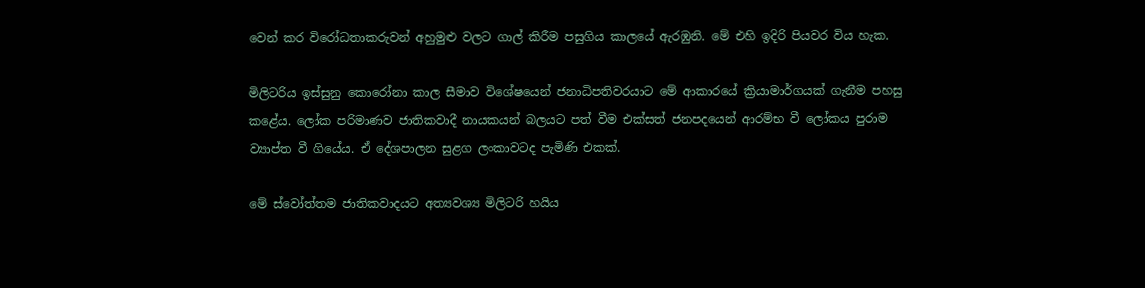වෙන් කර විරෝධතාකරුවන් අහුමුළු වලට ගාල් කිරීම පසුගිය කාලයේ ඇරඹුනි. මේ එහි ඉදිරි පියවර විය හැක.

මිලිටරිය ඉස්සුනු කොරෝනා කාල සීමාව විශේෂයෙන් ජනාධිපතිවරයාට මේ ආකාරයේ ක්‍රියාමාර්ගයක් ගැනීම පහසු කළේය. ලෝක පරිමාණව ජාතිකවාදී නායකයන් බලයට පත් වීම එක්සත් ජනපදයෙන් ආරම්භ වී ලෝකය පුරාම ව්‍යාප්ත වී ගියේය. ඒ දේශපාලන සුළග ලංකාවටද පැමිණි එකක්.

මේ ස්වෝත්තම ජාතිකවාදයට අත්‍යවශ්‍ය මිලිටරි හයිය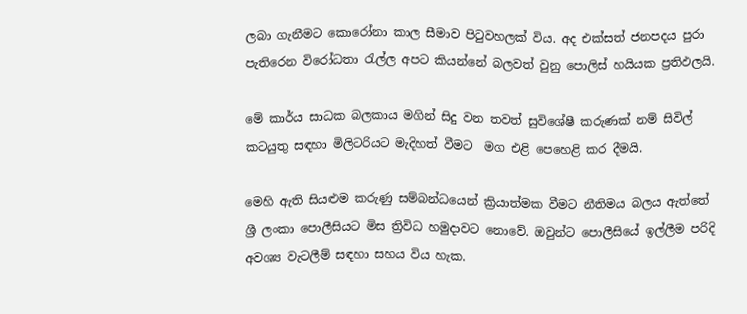ලබා ගැනීමට කොරෝනා කාල සීමාව පිටුවහලක් විය. අද එක්සත් ජනපදය පුරා පැතිරෙන විරෝධතා රැල්ල අපට කියන්නේ බලවත් වුනු පොලිස් හයියක ප්‍රතිඵලයි.

මේ කාර්ය සාධක බලකාය මගින් සිදු වන තවත් සුවිශේෂී කරුණක් නම් සිවිල් කටයුතු සඳහා මිලිටරියට මැදිහත් වීමට  මග එළි පෙහෙළි කර දීමයි.

මෙහි ඇති සියළුම කරුණු සම්බන්ධයෙන් ක්‍රියාත්මක වීමට නීතිමය බලය ඇත්තේ ශ්‍රී ලංකා පොලීසියට මිස ත්‍රිවිධ හමුදාවට නොවේ. ඔවුන්ට පොලීසියේ ඉල්ලීම පරිදි අවශ්‍ය වැටලීම් සඳහා සහය විය හැක.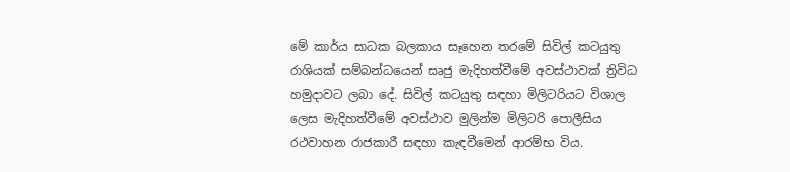මේ කාර්ය සාධක බලකාය සෑහෙන තරමේ සිවිල් කටයුතු රාශියක් සම්බන්ධයෙන් සෘජු මැදිහත්වීමේ අවස්ථාවක් ත්‍රිවිධ හමුදාවට ලබා දේ. සිවිල් කටයුතු සඳහා මිලිටරියට විශාල ලෙස මැදිහත්වීමේ අවස්ථාව මුලින්ම මිලිටරි පොලීසිය රථවාහන රාජකාරී සඳහා කැඳවීමෙන් ආරම්භ විය.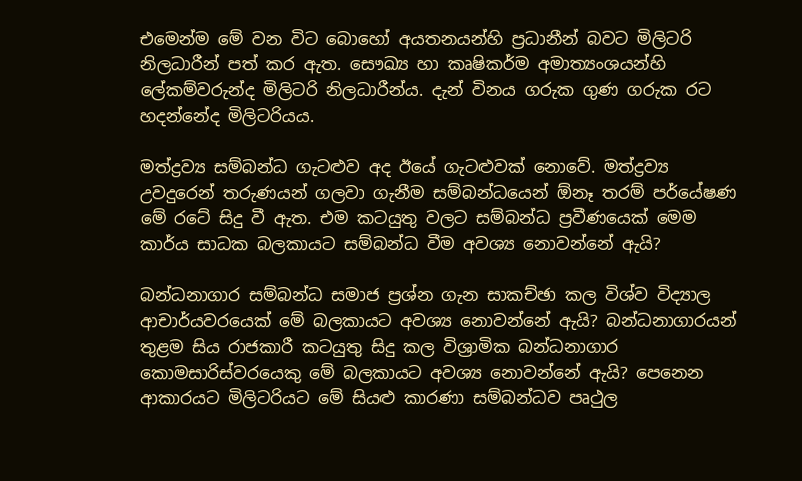එමෙන්ම මේ වන විට බොහෝ අයතනයන්හි ප්‍රධානීන් බවට මිලිටරි නිලධාරීන් පත් කර ඇත. සෞඛ්‍ය හා කෘෂිකර්ම අමාත්‍යංශයන්හි ලේකම්වරුන්ද මිලිටරි නිලධාරීන්ය. දැන් විනය ගරුක ගුණ ගරුක රට හදන්නේද මිලිටරියය.

මත්ද්‍රව්‍ය සම්බන්ධ ගැටළුව අද ඊයේ ගැටළුවක් නොවේ. මත්ද්‍රව්‍ය උවදුරෙන් තරුණයන් ගලවා ගැනීම සම්බන්ධයෙන් ඕනෑ තරම් පර්යේෂණ මේ රටේ සිදු වී ඇත. එම කටයුතු වලට සම්බන්ධ ප්‍රවීණයෙක් මෙම කාර්ය සාධක බලකායට සම්බන්ධ වීම අවශ්‍ය නොවන්නේ ඇයි?

බන්ධනාගාර සම්බන්ධ සමාජ ප්‍රශ්න ගැන සාකච්ඡා කල විශ්ව විද්‍යාල ආචාර්යවරයෙක් මේ බලකායට අවශ්‍ය නොවන්නේ ඇයි? බන්ධනාගාරයන් තුළම සිය රාජකාරී කටයුතු සිදු කල විශ්‍රාමික බන්ධනාගාර කොමසාරිස්වරයෙකු මේ බලකායට අවශ්‍ය නොවන්නේ ඇයි? පෙනෙන ආකාරයට මිලිටරියට මේ සියළු කාරණා සම්බන්ධව පෘථුල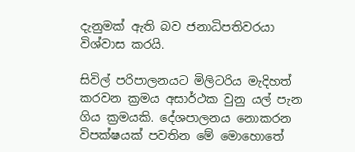දැනුමක් ඇති බව ජනාධිපතිවරයා විශ්වාස කරයි.

සිවිල් පරිපාලනයට මිලිටරිය මැදිහත් කරවන ක්‍රමය අසාර්ථක වුනු යල් පැන ගිය ක්‍රමයකි. දේශපාලනය නොකරන විපක්ෂයක් පවතින මේ මොහොතේ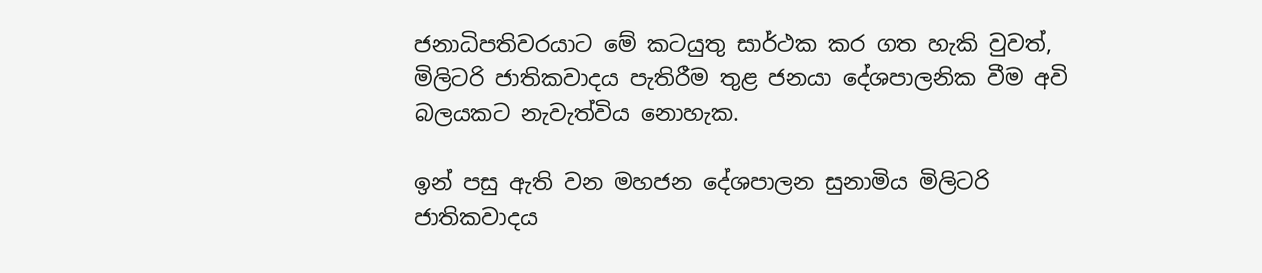ජනාධිපතිවරයාට මේ කටයුතු සාර්ථක කර ගත හැකි වුවත්, මිලිටරි ජාතිකවාදය පැතිරීම තුළ ජනයා දේශපාලනික වීම අවි බලයකට නැවැත්විය නොහැක.

ඉන් පසු ඇති වන මහජන දේශපාලන සුනාමිය මිලිටරි ජාතිකවාදය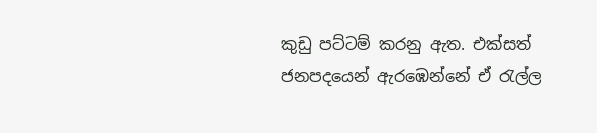කුඩු පට්ටම් කරනු ඇත. එක්සත් ජනපදයෙන් ඇරඹෙන්නේ ඒ රැල්ල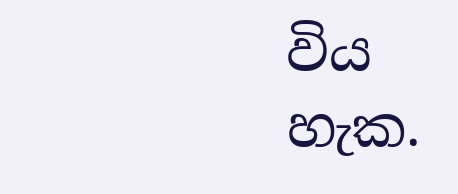විය හැක.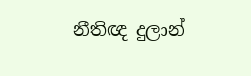නීතිඥ දුලාන්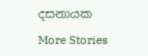දසනායක

More Stories